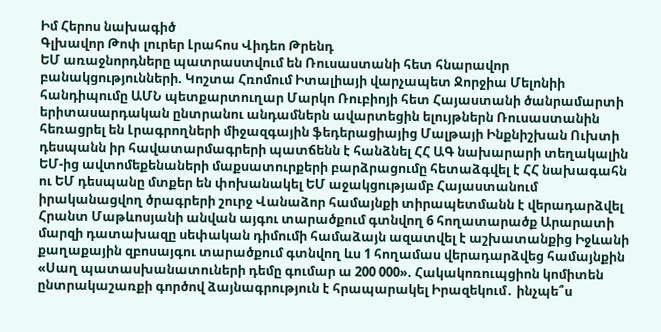Իմ Հերոս նախագիծ
Գլխավոր Թոփ լուրեր Լրահոս Վիդեո Թրենդ
ԵՄ առաջնորդները պատրաստվում են Ռուսաստանի հետ հնարավոր բանակցությունների. Կոշտա Հռոմում Իտալիայի վարչապետ Ջորջիա Մելոնիի հանդիպումը ԱՄՆ պետքարտուղար Մարկո Ռուբիոյի հետ Հայաստանի ծանրամարտի երիտասարդական ընտրանու անդամներն ավարտեցին ելույթներն Ռուսաստանին հեռացրել են Լրագրողների միջազգային ֆեդերացիայից Մալթայի Ինքնիշխան Ուխտի դեսպանն իր հավատարմագրերի պատճենն է հանձնել ՀՀ ԱԳ նախարարի տեղակալին ԵՄ-ից ավտոմեքենաների մաքսատուրքերի բարձրացումը հետաձգվել է ՀՀ նախագահն ու ԵՄ դեսպանը մտքեր են փոխանակել ԵՄ աջակցությամբ Հայաստանում իրականացվող ծրագրերի շուրջ Վանաձոր համայնքի տիրապետմանն է վերադարձվել Հրանտ Մաթևոսյանի անվան այգու տարածքում գտնվող 6 հողատարածք Արարատի մարզի դատախազը սեփական դիմումի համաձայն ազատվել է աշխատանքից Իջևանի քաղաքային զբոսայգու տարածքում գտնվող ևս 1 հողամաս վերադարձվեց համայնքին «Սաղ պատասխանատուների դեմը գումար ա 200 000». Հակակոռուպցիոն կոմիտեն ընտրակաշառքի գործով ձայնագրություն է հրապարակել Իրազեկում․ ինչպե՞ս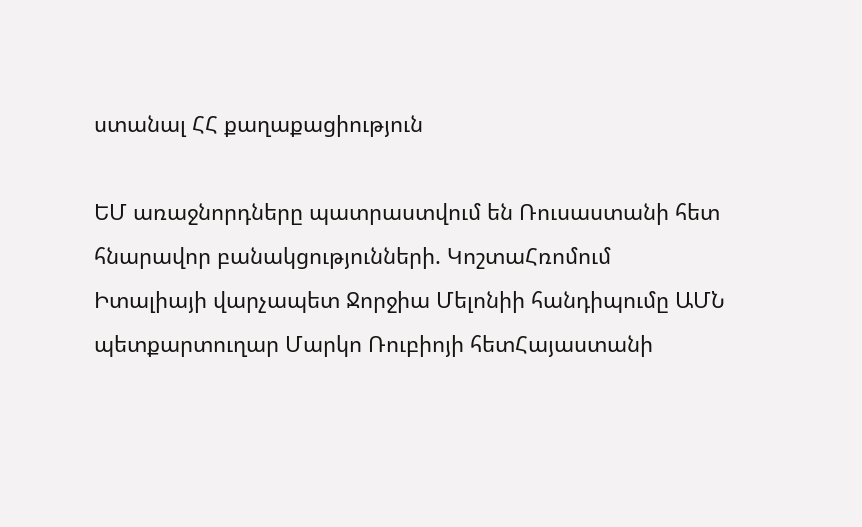ստանալ ՀՀ քաղաքացիություն

ԵՄ առաջնորդները պատրաստվում են Ռուսաստանի հետ հնարավոր բանակցությունների. ԿոշտաՀռոմում Իտալիայի վարչապետ Ջորջիա Մելոնիի հանդիպումը ԱՄՆ պետքարտուղար Մարկո Ռուբիոյի հետՀայաստանի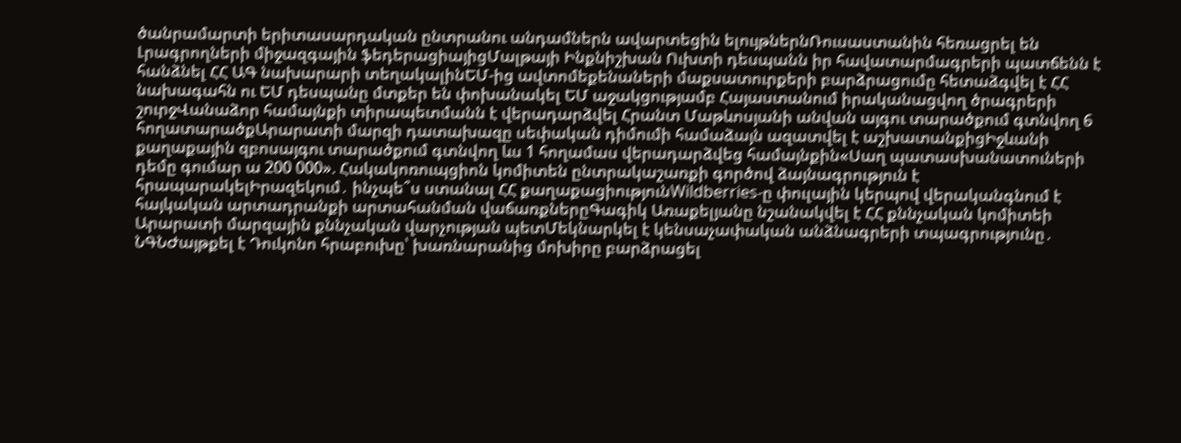ծանրամարտի երիտասարդական ընտրանու անդամներն ավարտեցին ելույթներնՌուսաստանին հեռացրել են Լրագրողների միջազգային ֆեդերացիայիցՄալթայի Ինքնիշխան Ուխտի դեսպանն իր հավատարմագրերի պատճենն է հանձնել ՀՀ ԱԳ նախարարի տեղակալինԵՄ-ից ավտոմեքենաների մաքսատուրքերի բարձրացումը հետաձգվել է ՀՀ նախագահն ու ԵՄ դեսպանը մտքեր են փոխանակել ԵՄ աջակցությամբ Հայաստանում իրականացվող ծրագրերի շուրջՎանաձոր համայնքի տիրապետմանն է վերադարձվել Հրանտ Մաթևոսյանի անվան այգու տարածքում գտնվող 6 հողատարածքԱրարատի մարզի դատախազը սեփական դիմումի համաձայն ազատվել է աշխատանքիցԻջևանի քաղաքային զբոսայգու տարածքում գտնվող ևս 1 հողամաս վերադարձվեց համայնքին«Սաղ պատասխանատուների դեմը գումար ա 200 000». Հակակոռուպցիոն կոմիտեն ընտրակաշառքի գործով ձայնագրություն է հրապարակելԻրազեկում․ ինչպե՞ս ստանալ ՀՀ քաղաքացիությունWildberries-ը փուլային կերպով վերականգնում է հայկական արտադրանքի արտահանման վաճառքներըԳագիկ Առաքելյանը նշանակվել է ՀՀ քննչական կոմիտեի Արարատի մարզային քննչական վարչության պետՄեկնարկել է կենսաչափական անձնագրերի տպագրությունը․ ՆԳՆԺայթքել է Դուկոնո հրաբուխը՝ խառնարանից մոխիրը բարձրացել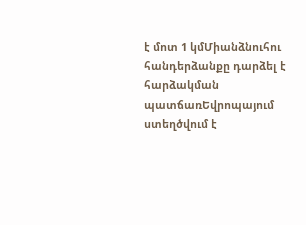է մոտ 1 կմՄիանձնուհու հանդերձանքը դարձել է հարձակման պատճառԵվրոպայում ստեղծվում է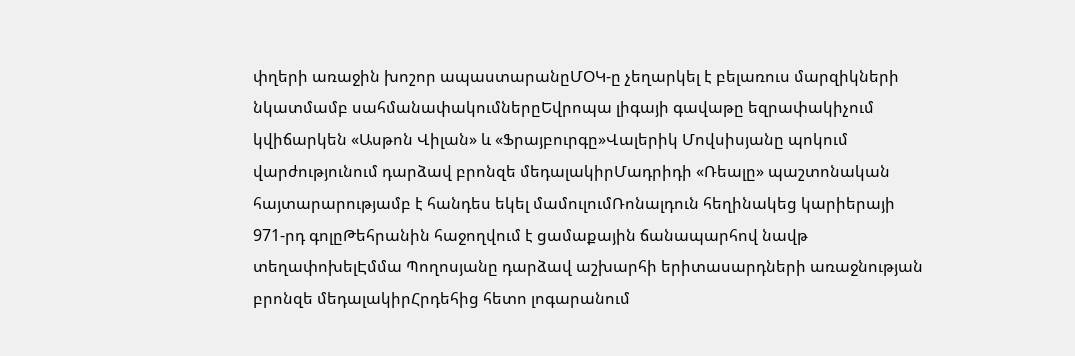փղերի առաջին խոշոր ապաստարանըՄՕԿ-ը չեղարկել է բելառուս մարզիկների նկատմամբ սահմանափակումներըԵվրոպա լիգայի գավաթը եզրափակիչում կվիճարկեն «Ասթոն Վիլան» և «Ֆրայբուրգը»Վալերիկ Մովսիսյանը պոկում վարժությունում դարձավ բրոնզե մեդալակիրՄադրիդի «Ռեալը» պաշտոնական հայտարարությամբ է հանդես եկել մամուլումՌոնալդուն հեղինակեց կարիերայի 971-րդ գոլըԹեհրանին հաջողվում է ցամաքային ճանապարհով նավթ տեղափոխելԷմմա Պողոսյանը դարձավ աշխարհի երիտասարդների առաջնության բրոնզե մեդալակիրՀրդեհից հետո լոգարանում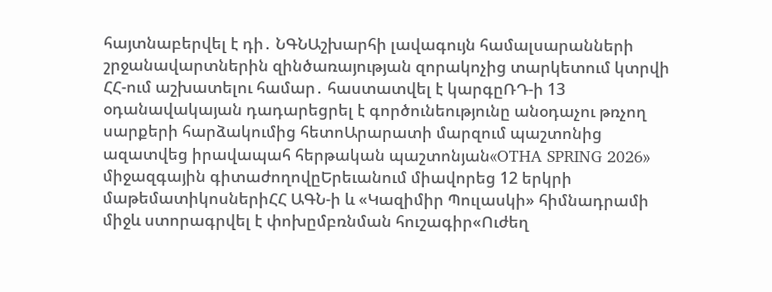հայտնաբերվել է դի․ ՆԳՆԱշխարհի լավագույն համալսարանների շրջանավարտներին զինծառայության զորակոչից տարկետում կտրվի ՀՀ-ում աշխատելու համար․ հաստատվել է կարգըՌԴ-ի 13 օդանավակայան դադարեցրել է գործունեությունը անօդաչու թռչող սարքերի հարձակումից հետոԱրարատի մարզում պաշտոնից ազատվեց իրավապահ հերթական պաշտոնյան«OTHA SPRING 2026» միջազգային գիտաժողովըԵրեւանում միավորեց 12 երկրի մաթեմատիկոսներիՀՀ ԱԳՆ-ի և «Կազիմիր Պուլասկի» հիմնադրամի միջև ստորագրվել է փոխըմբռնման հուշագիր«Ուժեղ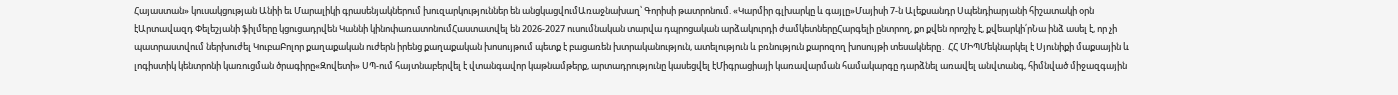Հայաստան» կուսակցության Անիի եւ Մարալիկի գրասենյակներում խուզարկություններ են անցկացվումԱռաջնախաղ՝ Գորիսի թատրոնում. «Կարմիր գլխարկը և գայլը»Մայիսի 7-ն Ալեքսանդր Սպենդիարյանի հիշատակի օրն էԱրտավազդ Փելեշյանի ֆիլմերը կցուցադրվեն Կաննի կինոփառատոնումՀաստատվել են 2026-2027 ուսումնական տարվա դպրոցական արձակուրդի ժամկետներըՀարգելի ընտրող, քո քվեն որոշիչ է, քվեարկի՛րՆա ինձ ասել է, որ չի պատրաստվում ներխուժել ԿուբաԲոլոր քաղաքական ուժերն իրենց քաղաքական խոսույթում պետք է բացառեն խտրականություն, ատելություն և բռնություն քարոզող խոսույթի տեսակները․ ՀՀ ՄԻՊՄեկնարկել է Սյունիքի մաքսային և լոգիստիկ կենտրոնի կառուցման ծրագիրը«Զովետի» ՍՊ-ում հայտնաբերվել է վտանգավոր կաթնամթերք, արտադրությունը կասեցվել էՄիգրացիայի կառավարման համակարգը դարձնել առավել անվտանգ, հիմնված միջազգային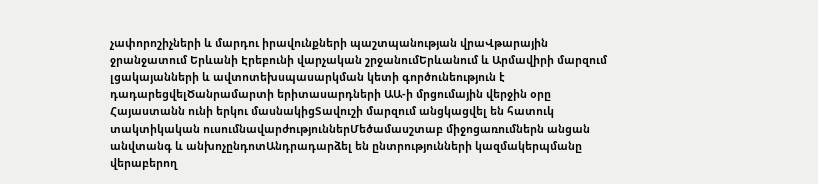չափորոշիչների և մարդու իրավունքների պաշտպանության վրաՎթարային ջրանջատում Երևանի Էրեբունի վարչական շրջանումԵրևանում և Արմավիրի մարզում լցակայանների և ավտոտեխսպասարկման կետի գործունեություն է դադարեցվելԾանրամարտի երիտասարդների ԱԱ-ի մրցումային վերջին օրը Հայաստանն ունի երկու մասնակիցՏավուշի մարզում անցկացվել են հատուկ տակտիկական ուսումնավարժություններՄեծամասշտաբ միջոցառումներն անցան անվտանգ և անխոչընդոտԱնդրադարձել են ընտրությունների կազմակերպմանը վերաբերող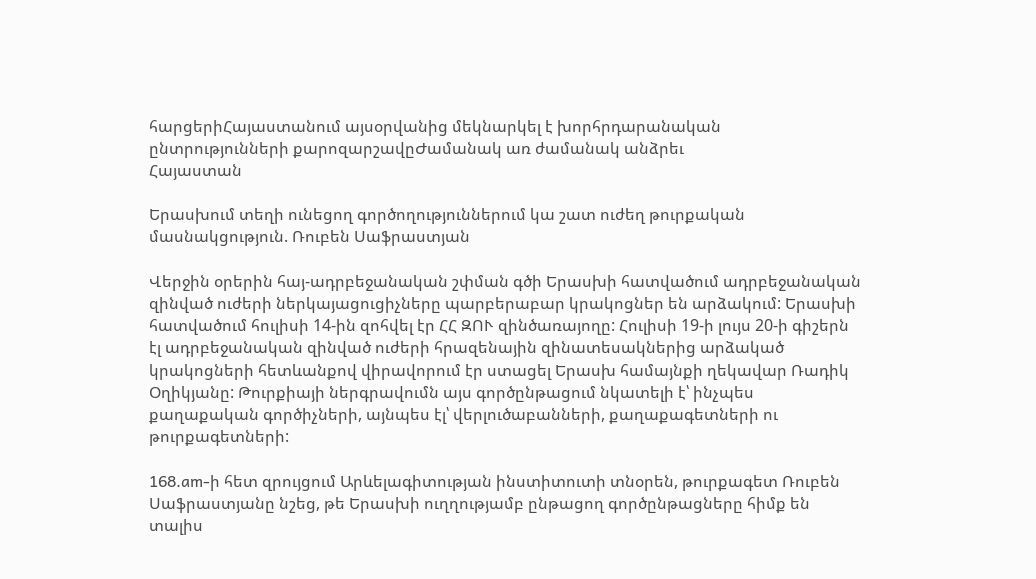հարցերիՀայաստանում այսօրվանից մեկնարկել է խորհրդարանական ընտրությունների քարոզարշավըԺամանակ առ ժամանակ անձրեւ
Հայաստան

Երասխում տեղի ունեցող գործողություններում կա շատ ուժեղ թուրքական մասնակցություն. Ռուբեն Սաֆրաստյան

Վերջին օրերին հայ-ադրբեջանական շփման գծի Երասխի հատվածում ադրբեջանական զինված ուժերի ներկայացուցիչները պարբերաբար կրակոցներ են արձակում: Երասխի հատվածում հուլիսի 14-ին զոհվել էր ՀՀ ԶՈՒ զինծառայողը: Հուլիսի 19-ի լույս 20-ի գիշերն էլ ադրբեջանական զինված ուժերի հրազենային զինատեսակներից արձակած կրակոցների հետևանքով վիրավորում էր ստացել Երասխ համայնքի ղեկավար Ռադիկ Օղիկյանը: Թուրքիայի ներգրավումն այս գործընթացում նկատելի է՝ ինչպես քաղաքական գործիչների, այնպես էլ՝ վերլուծաբանների, քաղաքագետների ու թուրքագետների:

168.am-ի հետ զրույցում Արևելագիտության ինստիտուտի տնօրեն, թուրքագետ Ռուբեն Սաֆրաստյանը նշեց, թե Երասխի ուղղությամբ ընթացող գործընթացները հիմք են տալիս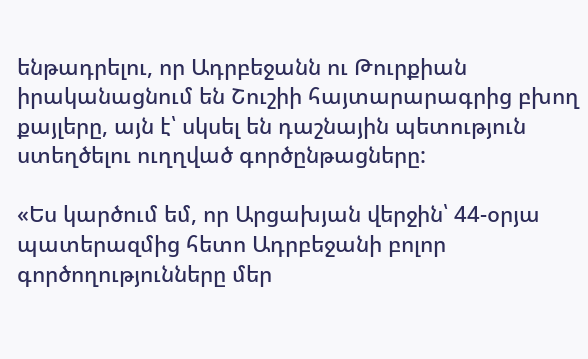ենթադրելու, որ Ադրբեջանն ու Թուրքիան իրականացնում են Շուշիի հայտարարագրից բխող քայլերը, այն է՝ սկսել են դաշնային պետություն ստեղծելու ուղղված գործընթացները:

«Ես կարծում եմ, որ Արցախյան վերջին՝ 44-օրյա պատերազմից հետո Ադրբեջանի բոլոր գործողությունները մեր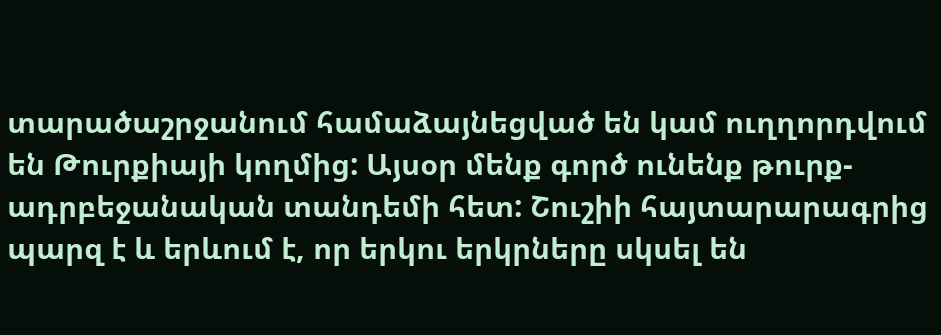տարածաշրջանում համաձայնեցված են կամ ուղղորդվում են Թուրքիայի կողմից: Այսօր մենք գործ ունենք թուրք-ադրբեջանական տանդեմի հետ: Շուշիի հայտարարագրից պարզ է և երևում է, որ երկու երկրները սկսել են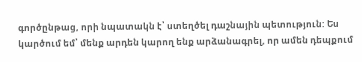գործընթաց, որի նպատակն է՝ ստեղծել դաշնային պետություն: Ես կարծում եմ՝ մենք արդեն կարող ենք արձանագրել, որ ամեն դեպքում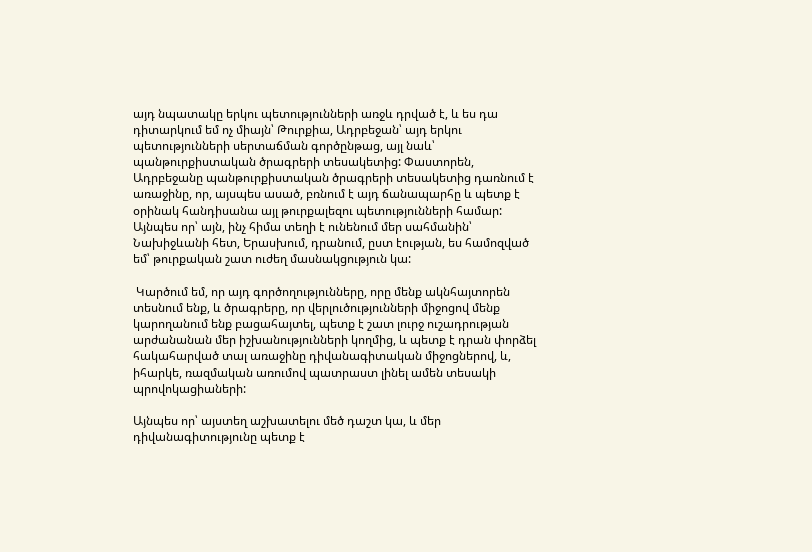այդ նպատակը երկու պետությունների առջև դրված է, և ես դա դիտարկում եմ ոչ միայն՝ Թուրքիա, Ադրբեջան՝ այդ երկու պետությունների սերտաճման գործընթաց, այլ նաև՝ պանթուրքիստական ծրագրերի տեսակետից: Փաստորեն, Ադրբեջանը պանթուրքիստական ծրագրերի տեսակետից դառնում է առաջինը, որ, այսպես ասած, բռնում է այդ ճանապարհը և պետք է օրինակ հանդիսանա այլ թուրքալեզու պետությունների համար: Այնպես որ՝ այն, ինչ հիմա տեղի է ունենում մեր սահմանին՝ Նախիջևանի հետ, Երասխում, դրանում, ըստ էության, ես համոզված եմ՝ թուրքական շատ ուժեղ մասնակցություն կա:

 Կարծում եմ, որ այդ գործողությունները, որը մենք ակնհայտորեն տեսնում ենք, և ծրագրերը, որ վերլուծությունների միջոցով մենք կարողանում ենք բացահայտել, պետք է շատ լուրջ ուշադրության արժանանան մեր իշխանությունների կողմից, և պետք է դրան փորձել հակահարված տալ առաջինը դիվանագիտական միջոցներով, և, իհարկե, ռազմական առումով պատրաստ լինել ամեն տեսակի պրովոկացիաների:

Այնպես որ՝ այստեղ աշխատելու մեծ դաշտ կա, և մեր դիվանագիտությունը պետք է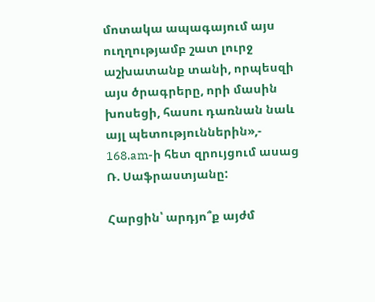մոտակա ապագայում այս ուղղությամբ շատ լուրջ աշխատանք տանի, որպեսզի այս ծրագրերը, որի մասին խոսեցի, հասու դառնան նաև այլ պետություններին»,- 168.am-ի հետ զրույցում ասաց Ռ. Սաֆրաստյանը:

Հարցին՝ արդյո՞ք այժմ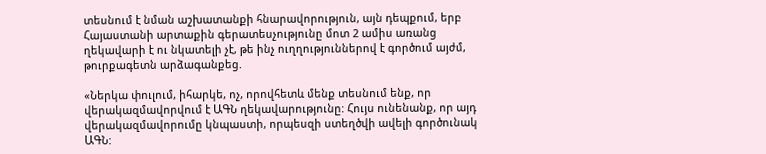տեսնում է նման աշխատանքի հնարավորություն, այն դեպքում, երբ Հայաստանի արտաքին գերատեսչությունը մոտ 2 ամիս առանց ղեկավարի է ու նկատելի չէ, թե ինչ ուղղություններով է գործում այժմ, թուրքագետն արձագանքեց.

«Ներկա փուլում, իհարկե, ոչ, որովհետև մենք տեսնում ենք, որ վերակազմավորվում է ԱԳՆ ղեկավարությունը: Հույս ունենանք, որ այդ վերակազմավորումը կնպաստի, որպեսզի ստեղծվի ավելի գործունակ ԱԳՆ: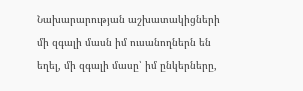Նախարարության աշխատակիցների մի զգալի մասն իմ ուսանողներն են եղել, մի զգալի մասը՝ իմ ընկերները,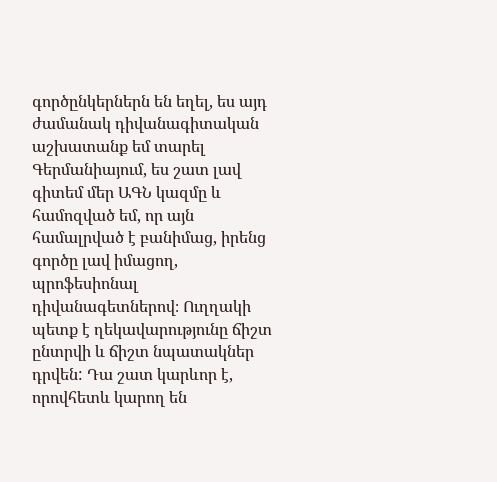գործընկերներն են եղել, ես այդ ժամանակ դիվանագիտական աշխատանք եմ տարել Գերմանիայում, ես շատ լավ գիտեմ մեր ԱԳՆ կազմը և համոզված եմ, որ այն համալրված է բանիմաց, իրենց գործը լավ իմացող, պրոֆեսիոնալ դիվանագետներով։ Ուղղակի պետք է ղեկավարությունը ճիշտ ընտրվի և ճիշտ նպատակներ դրվեն: Դա շատ կարևոր է, որովհետև կարող են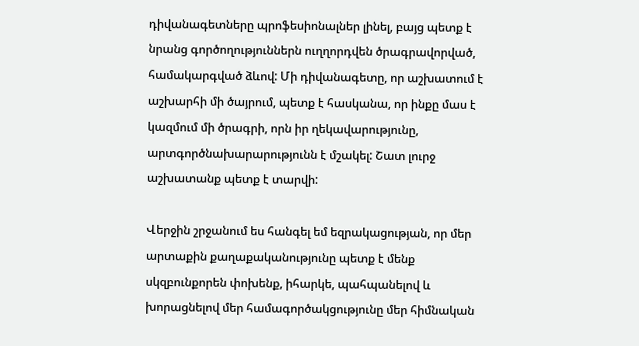դիվանագետները պրոֆեսիոնալներ լինել, բայց պետք է նրանց գործողություններն ուղղորդվեն ծրագրավորված, համակարգված ձևով: Մի դիվանագետը, որ աշխատում է աշխարհի մի ծայրում, պետք է հասկանա, որ ինքը մաս է կազմում մի ծրագրի, որն իր ղեկավարությունը, արտգործնախարարությունն է մշակել: Շատ լուրջ աշխատանք պետք է տարվի:

Վերջին շրջանում ես հանգել եմ եզրակացության, որ մեր արտաքին քաղաքականությունը պետք է մենք սկզբունքորեն փոխենք, իհարկե, պահպանելով և խորացնելով մեր համագործակցությունը մեր հիմնական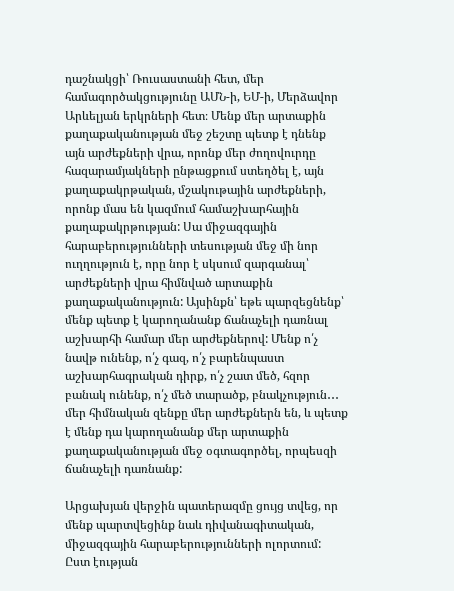դաշնակցի՝ Ռուսաստանի հետ, մեր համագործակցությունը ԱՄՆ-ի, ԵՄ-ի, Մերձավոր Արևելյան երկրների հետ։ Մենք մեր արտաքին քաղաքականության մեջ շեշտը պետք է դնենք այն արժեքների վրա, որոնք մեր ժողովուրդը հազարամյակների ընթացքում ստեղծել է, այն քաղաքակրթական, մշակութային արժեքների, որոնք մաս են կազմում համաշխարհային քաղաքակրթության: Սա միջազգային հարաբերությունների տեսության մեջ մի նոր ուղղություն է, որը նոր է սկսում զարգանալ՝ արժեքների վրա հիմնված արտաքին քաղաքականություն: Այսինքն՝ եթե պարզեցնենք՝ մենք պետք է կարողանանք ճանաչելի դառնալ աշխարհի համար մեր արժեքներով: Մենք ո՛չ նավթ ունենք, ո՛չ գազ, ո՛չ բարենպաստ աշխարհագրական դիրք, ո՛չ շատ մեծ, հզոր բանակ ունենք, ո՛չ մեծ տարածք, բնակչություն․․․ մեր հիմնական զենքը մեր արժեքներն են, և պետք է մենք դա կարողանանք մեր արտաքին քաղաքականության մեջ օգտագործել, որպեսզի ճանաչելի դառնանք:

Արցախյան վերջին պատերազմը ցույց տվեց, որ մենք պարտվեցինք նաև դիվանագիտական, միջազգային հարաբերությունների ոլորտում: Ըստ էության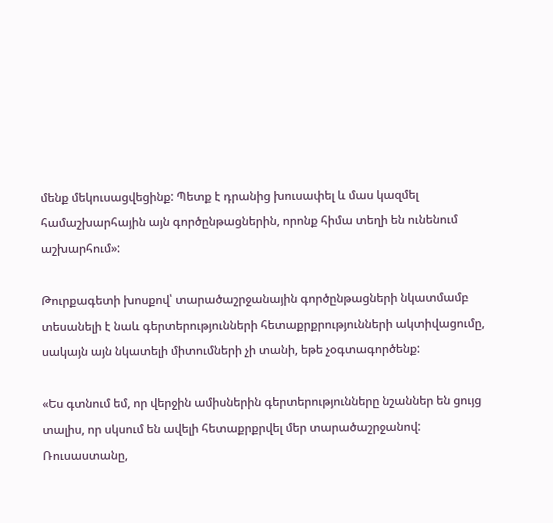մենք մեկուսացվեցինք: Պետք է դրանից խուսափել և մաս կազմել համաշխարհային այն գործընթացներին, որոնք հիմա տեղի են ունենում աշխարհում»:

Թուրքագետի խոսքով՝ տարածաշրջանային գործընթացների նկատմամբ տեսանելի է նաև գերտերությունների հետաքրքրությունների ակտիվացումը, սակայն այն նկատելի միտումների չի տանի, եթե չօգտագործենք:

«Ես գտնում եմ, որ վերջին ամիսներին գերտերությունները նշաններ են ցույց տալիս, որ սկսում են ավելի հետաքրքրվել մեր տարածաշրջանով: Ռուսաստանը,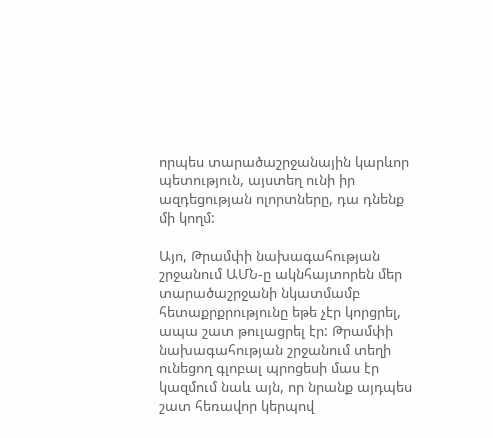որպես տարածաշրջանային կարևոր պետություն, այստեղ ունի իր ազդեցության ոլորտները, դա դնենք մի կողմ:

Այո, Թրամփի նախագահության շրջանում ԱՄՆ-ը ակնհայտորեն մեր տարածաշրջանի նկատմամբ հետաքրքրությունը եթե չէր կորցրել, ապա շատ թուլացրել էր: Թրամփի նախագահության շրջանում տեղի ունեցող գլոբալ պրոցեսի մաս էր կազմում նաև այն, որ նրանք այդպես շատ հեռավոր կերպով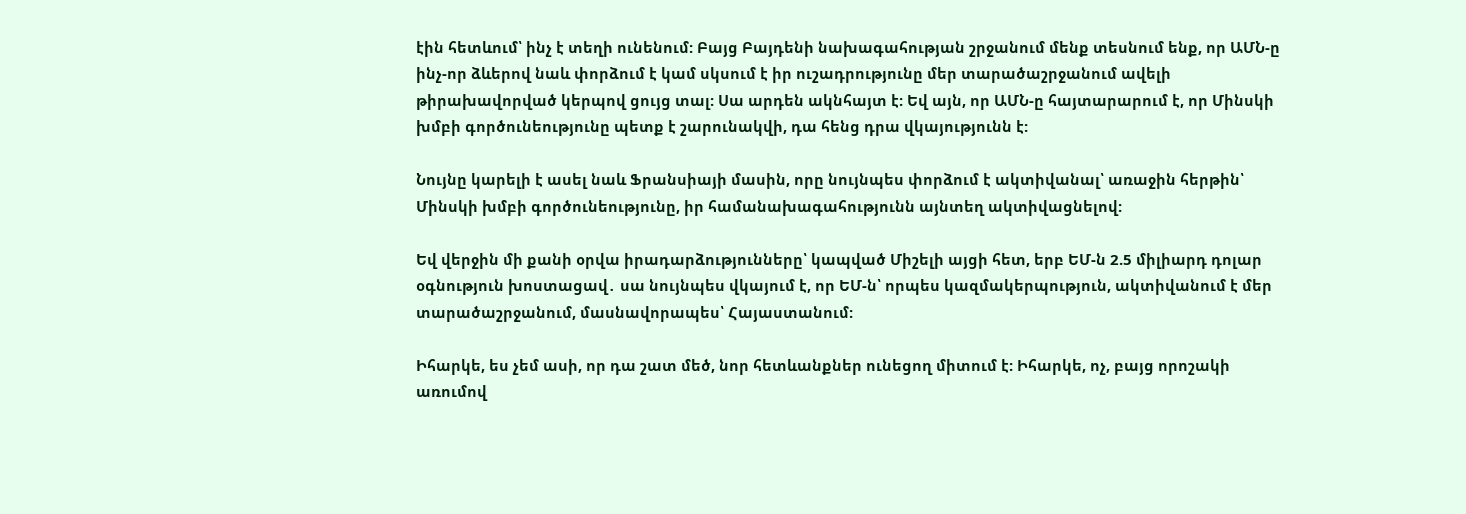էին հետևում՝ ինչ է տեղի ունենում: Բայց Բայդենի նախագահության շրջանում մենք տեսնում ենք, որ ԱՄՆ-ը ինչ-որ ձևերով նաև փորձում է կամ սկսում է իր ուշադրությունը մեր տարածաշրջանում ավելի թիրախավորված կերպով ցույց տալ: Սա արդեն ակնհայտ է: Եվ այն, որ ԱՄՆ-ը հայտարարում է, որ Մինսկի խմբի գործունեությունը պետք է շարունակվի, դա հենց դրա վկայությունն է:

Նույնը կարելի է ասել նաև Ֆրանսիայի մասին, որը նույնպես փորձում է ակտիվանալ՝ առաջին հերթին՝ Մինսկի խմբի գործունեությունը, իր համանախագահությունն այնտեղ ակտիվացնելով:

Եվ վերջին մի քանի օրվա իրադարձությունները՝ կապված Միշելի այցի հետ, երբ ԵՄ-ն 2.5 միլիարդ դոլար օգնություն խոստացավ․ սա նույնպես վկայում է, որ ԵՄ-ն՝ որպես կազմակերպություն, ակտիվանում է մեր տարածաշրջանում, մասնավորապես՝ Հայաստանում:

Իհարկե, ես չեմ ասի, որ դա շատ մեծ, նոր հետևանքներ ունեցող միտում է: Իհարկե, ոչ, բայց որոշակի առումով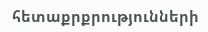հետաքրքրությունների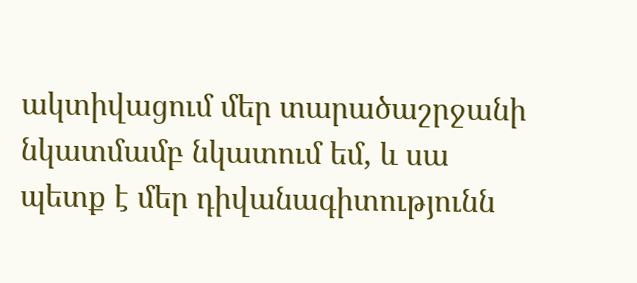ակտիվացում մեր տարածաշրջանի նկատմամբ նկատում եմ, և սա պետք է մեր դիվանագիտությունն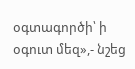օգտագործի՝ ի օգուտ մեզ»,- նշեց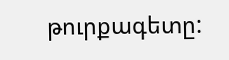թուրքագետը: